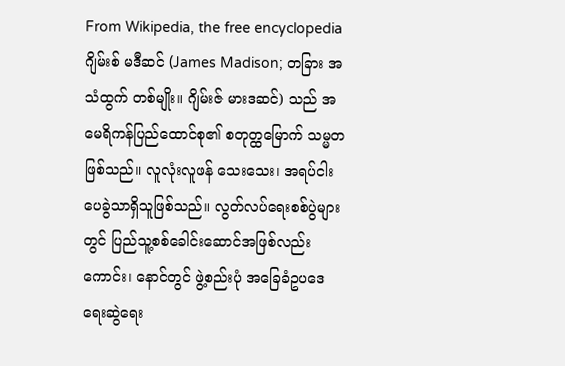From Wikipedia, the free encyclopedia
ဂျိမ်းစ် မဒီဆင် (James Madison; တခြား အသံထွက် တစ်မျိုး။ ဂျိမ်းဇ် မားဒဆင်) သည် အမေရိကန်ပြည်ထောင်စု၏ စတုတ္ထမြောက် သမ္မတ ဖြစ်သည်။ လူလုံးလူဖန် သေးသေး၊ အရပ်ငါးပေခွဲသာရှိသူဖြစ်သည်။ လွတ်လပ်ရေးစစ်ပွဲများတွင် ပြည်သူ့စစ်ခေါင်းဆောင်အဖြစ်လည်းကောင်း၊ နောင်တွင် ဖွဲ့စည်းပုံ အခြေခံဥပဒေ ရေးဆွဲရေး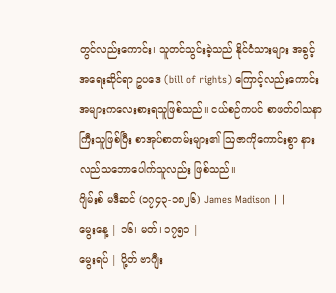တွင်လည်းကောင်း၊ သူတင်သွင်းခဲ့သည် နိုင်ငံသားများ အခွင့်အရေးဆိုင်ရာ ဥပဒေ (bill of rights) ကြောင့်လည်းကောင်း အများကလေးစားရသူဖြစ်သည်။ ငယ်စဉ်ကပင် စာဖတ်ဝါသနာကြီးသူဖြစ်ပြီး စာအုပ်စာတမ်းများ၏ ဩဇာကိုကောင်းစွာ နားလည်သဘောပေါက်သူလည်း ဖြစ်သည်။
ဂျိမ်းစ် မဒီဆင် (၁၇၄၃-၁၈၂၆) James Madison | |
မွေးနေ့ | ၁၆၊ မတ်၊ ၁၇၅၁ |
မွေးရပ် | ပို့တ် ဗာဂျီး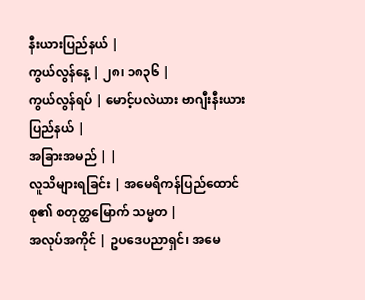နီးယားပြည်နယ် |
ကွယ်လွန်နေ့ | ၂၈၊ ၁၈၃၆ |
ကွယ်လွန်ရပ် | မောင့်ပလဲယား ဗာဂျီးနီးယားပြည်နယ် |
အခြားအမည် | |
လူသိများရခြင်း | အမေရိကန်ပြည်ထောင်စု၏ စတုတ္ထမြောက် သမ္မတ |
အလုပ်အကိုင် | ဥပဒေပညာရှင်၊ အမေ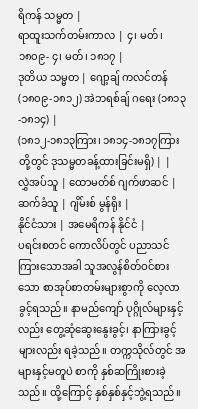ရိကန် သမ္မတ |
ရာထူးသက်တမ်းကာလ | ၄၊ မတ်၊ ၁၈၀၉- ၄၊ မတ်၊ ၁၈၁၇ |
ဒုတိယ သမ္မတ | ဂျော့ချ် ကလင်တန် (၁၈၀၉-၁၈၁၂) အဲဘရစ်ချ် ဂရေး (၁၈၁၃-၁၈၁၄) |
(၁၈၁၂-၁၈၁၃ကြား၊ ၁၈၁၄-၁၈၁၇ကြားတို့တွင် ဒုသမ္မတခန့်ထားခြင်းမရှိ) | |
လွှဲအပ်သူ | ထောမတ်စ် ဂျက်ဖာဆင် |
ဆက်ခံသူ | ဂျိမ်းစ် မွန်ရိုး |
နိုင်ငံသား | အမေရိကန် နိုင်ငံ |
ပရင်းစတင် ကောလိပ်တွင် ပညာသင်ကြားသောအခါ သူအလွန်စိတ်ဝင်စားသော စာအုပ်စာတမ်းများစွာကို လေ့လာခွင့်ရသည်။ နာမည်ကျော် ပုဂ္ဂိုလ်များနှင့်လည်း တွေ့ဆုံဆွေးနွေးခွင့်၊ နာကြားခွင့်များလည်း ရခဲ့သည်။ တက္ကသိုလ်တွင် အများနှင့်မတူပဲ စာကို နှစ်ဆကြိုးစားခဲ့သည်။ ထို့ကြောင့် နှစ်နှစ်နှင့်ဘွဲ့ရသည်။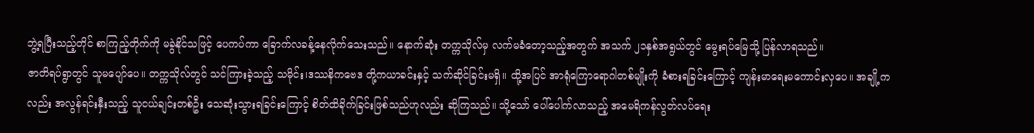ဘွဲ့ရပြီးသည့်တိုင် စာကြည့်တိုက်ကို မခွဲနိုင်သဖြင့် ပေကပ်ကာ ခြောက်လခန့်နေလိုက်သေးသည်။ နောက်ဆုံး တက္ကသိုလ်မှ လက်မခံတော့သည့်အတွက် အသက် ၂၁နှစ်အရွယ်တွင် မွေးရပ်မြေသို့ ပြန်လာရသည်။
ဇာတိရပ်ရွာတွင် သူမပျော်ပေ။ တက္ကသိုလ်တွင် သင်ကြားခဲ့သည့် သမိုင်း၊ဒဿနိကဗေဒ တို့ကယာခင်းနှင့် သက်ဆိုင်ခြင်းမရှိ။ ထို့အပြင် အာရုံကြောရောဂါတစ်မျိုးကို ခံစားရခြင်းကြောင့် ကျန်းမာရေးမကောင်းလှပေ။ အချို့ကလည်း အလွန်ရင်းနှီးသည့် သူငယ်ချင်းတစ်ဦး သေဆုံးသွားရခြင်းကြောင့် စိတ်ထိခိုက်ခြင်းဖြစ်သည်ဟုလည်း ဆိုကြသည်။ သို့သော် ပေါ်ပေါက်လာသည့် အမေရိကန်လွတ်လပ်ရေး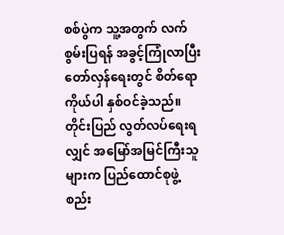စစ်ပွဲက သူ့အတွက် လက်စွမ်းပြရန် အခွင့်ကြုံလာပြီး တော်လှန်ရေးတွင် စိတ်ရောကိုယ်ပါ နှစ်ဝင်ခဲ့သည်။
တိုင်းပြည် လွတ်လပ်ရေးရလျှင် အမြော်အမြင်ကြီးသူများက ပြည်ထောင်စုဖွဲ့စည်း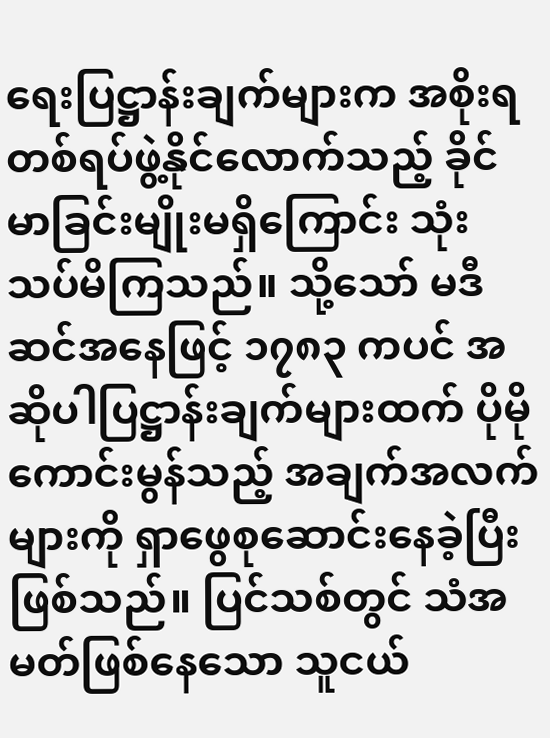ရေးပြဋ္ဌာန်းချက်များက အစိုးရတစ်ရပ်ဖွဲ့နိုင်လောက်သည့် ခိုင်မာခြင်းမျိုးမရှိကြောင်း သုံးသပ်မိကြသည်။ သို့သော် မဒီဆင်အနေဖြင့် ၁၇၈၃ ကပင် အဆိုပါပြဋ္ဌာန်းချက်များထက် ပိုမိုကောင်းမွန်သည့် အချက်အလက်များကို ရှာဖွေစုဆောင်းနေခဲ့ပြီး ဖြစ်သည်။ ပြင်သစ်တွင် သံအမတ်ဖြစ်နေသော သူငယ်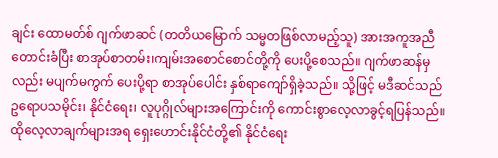ချင်း ထောမတ်စ် ဂျက်ဖာဆင် (တတိယမြောက် သမ္မတဖြစ်လာမည့်သူ) အားအကူအညီတောင်းခံပြီး စာအုပ်စာတမ်း၊ကျမ်းအစောင်စောင်တို့ကို ပေးပို့စေသည်။ ဂျက်ဖာဆန်မှလည်း မပျက်မကွက် ပေးပို့ရာ စာအုပ်ပေါင်း နှစ်ရာကျော်ရှိခဲ့သည်။ သို့ဖြင့် မဒီဆင်သည် ဥရောပသမိုင်း၊ နိုင်ငံရေး၊ လူပုဂ္ဂိုလ်များအကြောင်းကို ကောင်းစွာလေ့လာခွင့်ရပြန်သည်။ ထိုလေ့လာချက်များအရ ရှေးဟောင်းနိုင်ငံတို့၏ နိုင်ငံရေး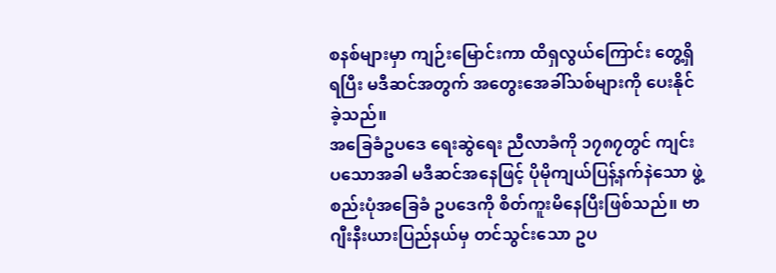စနစ်များမှာ ကျဉ်းမြောင်းကာ ထိရှလွယ်ကြောင်း တွေ့ရှိရပြီး မဒီဆင်အတွက် အတွေးအေခါ်သစ်များကို ပေးနိုင်ခဲ့သည်။
အခြေခံဥပဒေ ရေးဆွဲရေး ညီလာခံကို ၁၇၈၇တွင် ကျင်းပသောအခါ မဒီဆင်အနေဖြင့် ပိုမိုကျယ်ပြန့်နက်နဲသော ဖွဲ့စည်းပုံအခြေခံ ဥပဒေကို စိတ်ကူးမိနေပြီးဖြစ်သည်။ ဗာဂျီးနီးယားပြည်နယ်မှ တင်သွင်းသော ဥပ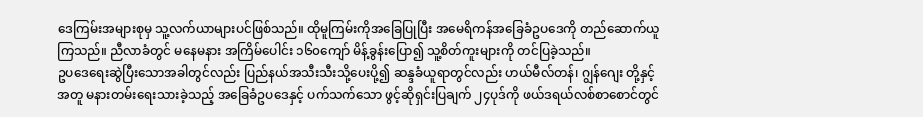ဒေကြမ်းအများစုမှ သူ့လက်ယာများပင်ဖြစ်သည်။ ထိုမူကြမ်းကိုအခြေပြုပြီး အမေရိကန်အခြေခံဥပဒေကို တည်ဆောက်ယူကြသည်။ ညီလာခံတွင် မနေမနား အကြိမ်ပေါင်း ၁၆၀ကျော် မိန့်ခွန်းပြော၍ သူ့စိတ်ကူးများကို တင်ပြခဲ့သည်။
ဥပဒေရေးဆွဲပြီးသောအခါတွင်လည်း ပြည်နယ်အသီးသီးသို့ပေးပို့၍ ဆန္ဒခံယူရာတွင်လည်း ဟယ်မီလ်တန်၊ ဂျွန်ဂျေး တို့နှင့်အတူ မနားတမ်းရေးသားခဲ့သည့် အခြေခံဥပဒေနှင့် ပက်သက်သော ဖွင့်ဆိုရှင်းပြချက် ၂၄ပုဒ်ကို ဖယ်ဒရယ်လစ်စာစောင်တွင်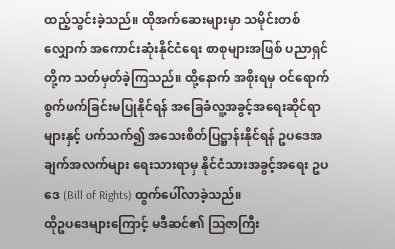ထည့်သွင်းခဲ့သည်။ ထိုအက်ဆေးများမှာ သမိုင်းတစ်လျှောက် အကောင်းဆုံးနိုင်ငံရေး စာစုများအဖြစ် ပညာရှင်တို့က သတ်မှတ်ခဲ့ကြသည်။ ထို့နောက် အစိုးရမှ ဝင်ရောက်စွက်ဖက်ခြင်းမပြုနိုင်ရန် အခြေခံလူ့အခွင့်အရေးဆိုင်ရာများနှင့် ပက်သက်၍ အသေးစိတ်ပြဋ္ဌာန်းနိုင်ရန် ဥပဒေအချက်အလက်များ ရေးသားရာမှ နိုင်ငံသားအခွင့်အရေး ဥပဒေ (Bill of Rights) ထွက်ပေါ်လာခဲ့သည်။
ထိုဥပဒေများကြောင့် မဒီဆင်၏ ဩဇာကြီး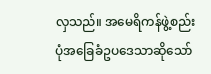လှသည်။ အမေရိကန်ဖွဲ့စည်းပုံအခြေခံဥပဒေသာဆိုသော်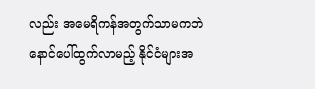လည်း အမေရိကန်အတွက်သာမကဘဲ နောင်ပေါ်ထွက်လာမည့် နိုင်ငံများအ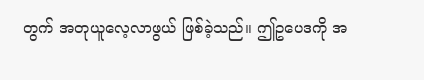တွက် အတုယူလေ့လာဖွယ် ဖြစ်ခဲ့သည်။ ဤဥပေဒကို အ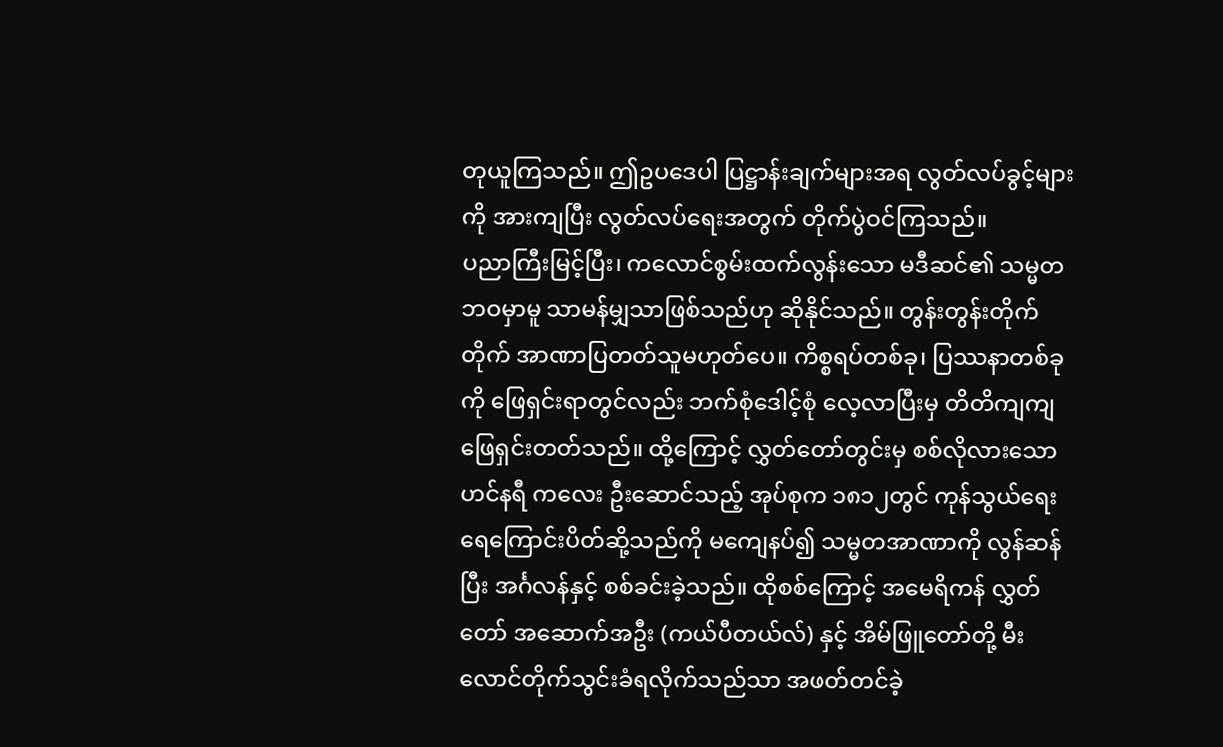တုယူကြသည်။ ဤဥပဒေပါ ပြဋ္ဌာန်းချက်များအရ လွတ်လပ်ခွင့်များကို အားကျပြီး လွတ်လပ်ရေးအတွက် တိုက်ပွဲဝင်ကြသည်။
ပညာကြီးမြင့်ပြီး၊ ကလောင်စွမ်းထက်လွန်းသော မဒီဆင်၏ သမ္မတဘဝမှာမူ သာမန်မျှသာဖြစ်သည်ဟု ဆိုနိုင်သည်။ တွန်းတွန်းတိုက်တိုက် အာဏာပြတတ်သူမဟုတ်ပေ။ ကိစ္စရပ်တစ်ခု၊ ပြဿနာတစ်ခုကို ဖြေရှင်းရာတွင်လည်း ဘက်စုံဒေါင့်စုံ လေ့လာပြီးမှ တိတိကျကျဖြေရှင်းတတ်သည်။ ထို့ကြောင့် လွှတ်တော်တွင်းမှ စစ်လိုလားသော ဟင်နရီ ကလေး ဦးဆောင်သည့် အုပ်စုက ၁၈၁၂တွင် ကုန်သွယ်ရေးရေကြောင်းပိတ်ဆို့သည်ကို မကျေနပ်၍ သမ္မတအာဏာကို လွန်ဆန်ပြီး အင်္ဂလန်နှင့် စစ်ခင်းခဲ့သည်။ ထိုစစ်ကြောင့် အမေရိကန် လွှတ်တော် အဆောက်အဦး (ကယ်ပီတယ်လ်) နှင့် အိမ်ဖြူတော်တို့ မီးလောင်တိုက်သွင်းခံရလိုက်သည်သာ အဖတ်တင်ခဲ့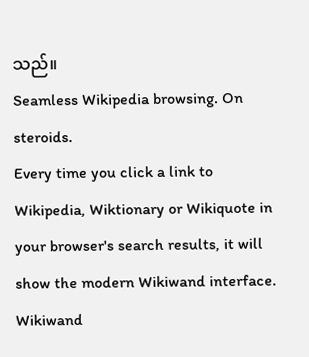သည်။
Seamless Wikipedia browsing. On steroids.
Every time you click a link to Wikipedia, Wiktionary or Wikiquote in your browser's search results, it will show the modern Wikiwand interface.
Wikiwand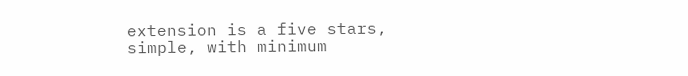extension is a five stars, simple, with minimum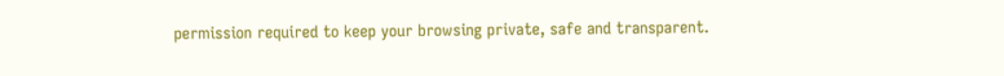permission required to keep your browsing private, safe and transparent.